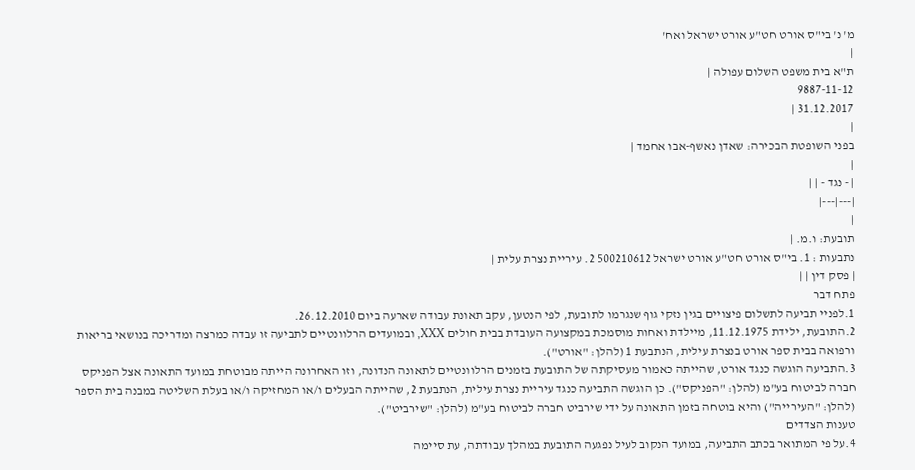מ' נ' בי"ס אורט חט"ע אורט ישראל ואח'
|
ת"א בית משפט השלום עפולה |
9887-11-12
31.12.2017 |
|
בפני השופטת הבכירה: שאדן נאשף-אבו אחמד |
|
| - נגד - | |
|---|---|
|
תובעת: ו.מ. |
נתבעות : 1. בי"ס אורט חט"ע אורט ישראל 500210612 2. עיריית נצרת עלית |
| פסק דין | |
פתח דבר
1.לפניי תביעה לתשלום פיצויים בגין נזקי גוף שנגרמו לתובעת, לפי הנטען, עקב תאונת עבודה שארעה ביום 26.12.2010.
2.התובעת, ילידת 11.12.1975, מיילדת ואחות מוסמכת במקצועה העובדת בבית חולים XXX, ובמועדים הרלוונטיים לתביעה זו עבדה כמרצה ומדריכה בנושאי בריאות ורפואה בבית ספר אורט בנצרת עילית, הנתבעת 1 (להלן: "אורט").
3.התביעה הוגשה כנגד אורט, שהייתה כאמור מעסיקתה של התובעת בזמנים הרלוונטיים לתאונה הנדונה, וזו האחרונה הייתה מבוטחת במועד התאונה אצל הפניקס חברה לביטוח בע"מ (להלן: "הפניקס"). כן הוגשה התביעה כנגד עיריית נצרת עילית, הנתבעת 2, שהייתה הבעלים ו/או המחזיקה ו/או בעלת השליטה במבנה בית הספר (להלן: "העירייה") והיא בוטחה בזמן התאונה על ידי שירביט חברה לביטוח בע"מ (להלן: "שירביט").
טענות הצדדים
4.על פי המתואר בכתב התביעה, במועד הנקוב לעיל נפגעה התובעת במהלך עבודתה, עת סיימה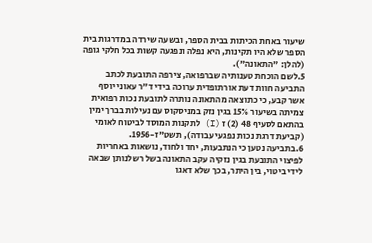שיעור באחת הכיתות בבית הספר, ובשעה שירדה במדרגות בית הספר שלא היו תקינות, היא נפלה ונפגעה קשות בכל חלקי גופה (להלן: "התאונה").
5.לשם הוכחת טענותיה שברפואה, צירפה התובעת לכתב התביעה חוות דעת אורתופדית ערוכה בידי ד"ר עאוני יוסף אשר קבע, כי כתוצאה מהתאונה נותרה לתובעת נכות רפואית צמיתה בשיעור 15% בגין נזק במניסקוס עם נעילות בברך ימין בהתאם לסעיף 48 (2) ז (I) לתקנות המוסד לביטוח לאומי (קביעת דרגת נכות נפגעי עבודה), תשט"ז-1956.
6.בתביעה נטען כי הנתבעות, יחד ולחוד, נושאות באחריות לפיצוי התובעת בגין נזקיה עקב התאונה בשל רשלנותן שבאה לידי ביטוי, בין היתר, בכך שלא דאגו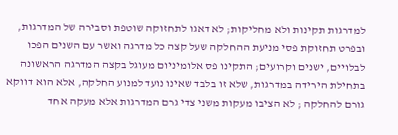למדרגות תקינות ולא מחליקות; לא דאגו לתחזוקה שוטפת וסבירה של המדרגות, ובפרט תחזוקת פסי מניעת ההחלקה שעל קצה כל מדרגה ואשר עם השנים הפכו לבלויים, ישנים וקרועים; התקינו פס אלומיניום מעוגל בקצה המדרגה הראשונה בתחילת הירידה במדרגות, שלא זו בלבד שאינו נועד למנוע החלקה, אלא הוא דווקא גורם להחלקה ; לא הציבו מעקות משני צדי גרם המדרגות אלא מעקה אחד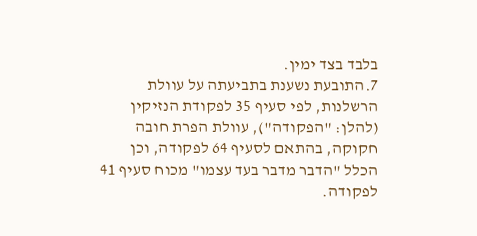בלבד בצד ימין.
7.התובעת נשענת בתביעתה על עוולת הרשלנות, לפי סעיף 35 לפקודת הנזיקין (להלן: "הפקודה"), עוולת הפרת חובה חקוקה, בהתאם לסעיף 64 לפקודה, וכן הכלל "הדבר מדבר בעד עצמו" מכוח סעיף 41 לפקודה.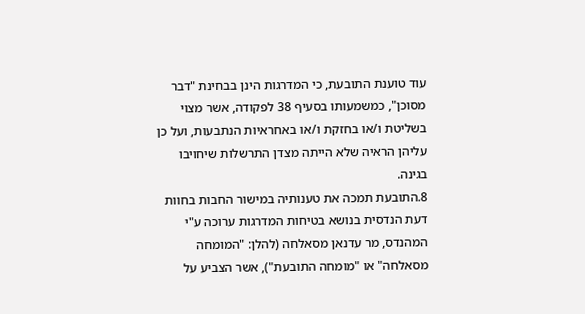עוד טוענת התובעת, כי המדרגות הינן בבחינת "דבר מסוכן", כמשמעותו בסעיף 38 לפקודה, אשר מצוי בשליטת ו/או בחזקת ו/או באחראיות הנתבעות, ועל כן עליהן הראיה שלא הייתה מצדן התרשלות שיחויבו בגינה.
8.התובעת תמכה את טענותיה במישור החבות בחוות דעת הנדסית בנושא בטיחות המדרגות ערוכה ע"י המהנדס, מר עדנאן מסאלחה (להלן: "המומחה מסאלחה" או "מומחה התובעת"), אשר הצביע על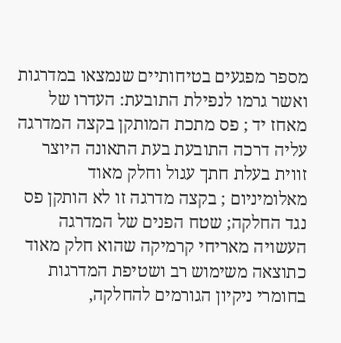מספר מפגעים בטיחותיים שנמצאו במדרגות ואשר גרמו לנפילת התובעת: העדרו של מאחז יד ; פס מתכת המותקן בקצה המדרגה עליה דרכה התובעת בעת התאונה היוצר זווית בעלת חתך עגול וחלק מאוד מאלומיניום ; בקצה מדרגה זו לא הותקן פס נגד החלקה; שטח הפנים של המדרגה העשויה מאריחי קרמיקה שהוא חלק מאוד כתוצאה משימוש רב ושטיפת המדרגות בחומרי ניקיון הגורמים להחלקה,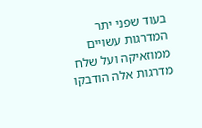בעוד שפני יתר המדרגות עשויים ממוזאיקה ועל שלח מדרגות אלה הודבקו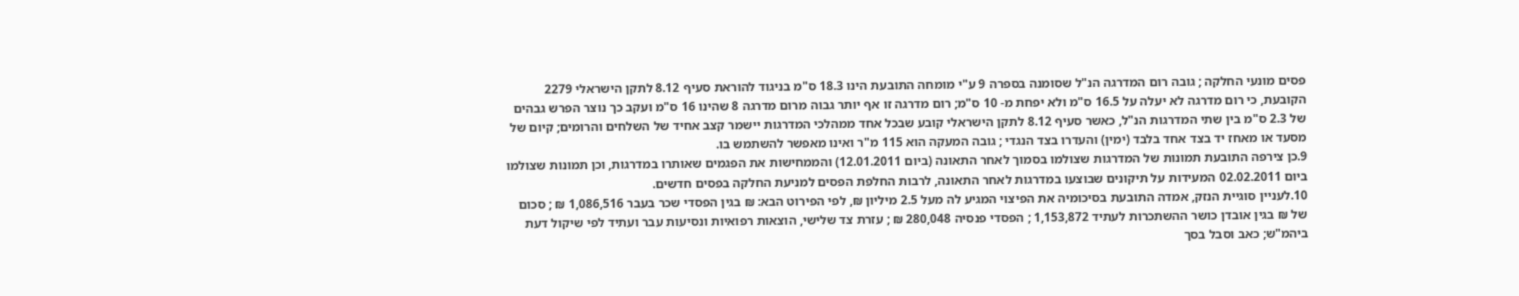פסים מונעי החלקה ; גובה רום המדרגה הנ"ל שסומנה בספרה 9 ע"י מומחה התובעת הינו 18.3 ס"מ בניגוד להוראת סעיף 8.12 לתקן הישראלי 2279 הקובעת, כי רום מדרגה לא יעלה על 16.5 ס"מ ולא יפחת מ- 10 ס"מ; רום מדרגה זו אף יותר גבוה מרום מדרגה 8 שהינו 16 ס"מ ועקב כך נוצר הפרש גבהים של 2.3 ס"מ בין שתי המדרגות הנ"ל, כאשר סעיף 8.12 לתקן הישראלי קובע שבכל אחד ממהלכי המדרגות יישמר קצב אחיד של השלחים והרומים; קיום של מסעד או מאחז יד בצד אחד בלבד (ימין) והעדרו בצד הנגדי ; גובה המעקה הוא 115 מ"ר ואינו מאפשר להשתמש בו.
9.כן צירפה התובעת תמונות של המדרגות שצולמו בסמוך לאחר התאונה (ביום 12.01.2011) והממחישות את הפגמים שאותרו במדרגות, וכן תמונות שצולמו ביום 02.02.2011 המעידות על תיקונים שבוצעו במדרגות לאחר התאונה, לרבות החלפת הפסים למניעת החלקה בפסים חדשים.
10.לעניין סוגיית הנזק, אמדה התובעת בסיכומיה את הפיצוי המגיע לה מעל 2.5 מיליון ₪, לפי הפירוט הבא: ₪ בגין הפסדי שכר בעבר 1,086,516 ₪ ; סכום של ₪ בגין אובדן כושר ההשתכרות לעתיד 1,153,872 ; הפסדי פנסיה 280,048 ₪ ; עזרת צד שלישי, הוצאות רפואיות ונסיעות עבר ועתיד לפי שיקול דעת ביהמ"ש; כאב וסבל בסך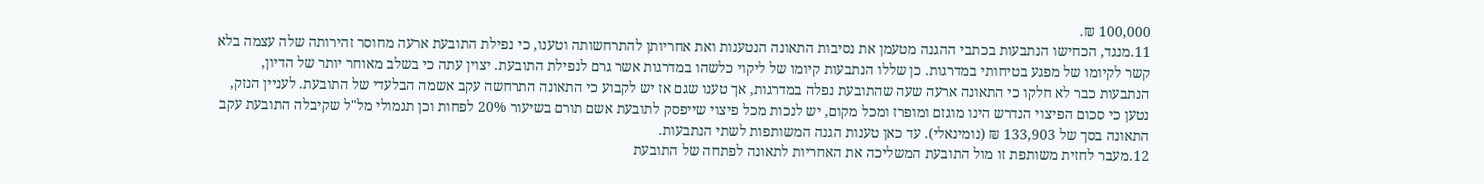100,000 ₪.
11.מנגד, הכחישו הנתבעות בכתבי ההגנה מטעמן את נסיבות התאונה הנטענות ואת אחריותן להתרחשותה וטענו, כי נפילת התובעת ארעה מחוסר זהירותה שלה עצמה בלא קשר לקיומו של מפגע בטיחותי במדרגות. כן שללו הנתבעות קיומו של ליקוי כלשהו במדרגות אשר גרם לנפילת התובעת. יצוין עתה כי בשלב מאוחר יותר של הדיון, הנתבעות כבר לא חלקו כי התאונה ארעה שעה שהתובעת נפלה במדרגות, אך טענו שגם אז יש לקבוע כי התאונה התרחשה עקב אשמה הבלעדי של התובעת. לעניין הנזק, נטען כי סכום הפיצוי הנדרש הינו מוגזם ומופרז ומכל מקום, יש לנכות מכל פיצוי שייפסק לתובעת אשם תורם בשיעור 20% לפחות וכן תגמולי מל"ל שקיבלה התובעת עקב התאונה בסך של 133,903 ₪ (נומינאלי). עד כאן טענות הגנה המשותפות לשתי הנתבעות.
12.מעבר לחזית משותפת זו מול התובעת המשליכה את האחריות לתאונה לפתחה של התובעת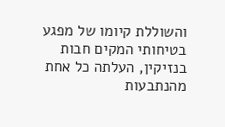והשוללת קיומו של מפגע בטיחותי המקים חבות בנזיקין, העלתה כל אחת מהנתבעות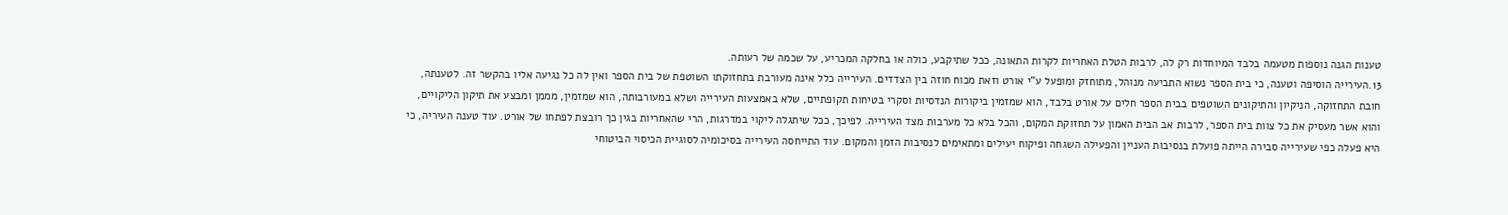טענות הגנה נוספות מטעמה בלבד המיוחדות רק לה, לרבות הטלת האחריות לקרות התאונה, ככל שתיקבע, כולה או בחלקה המכריע, על שכמה של רעותה.
13.העירייה הוסיפה וטענה, כי בית הספר נשוא התביעה מנוהל, מתוחזק ומופעל ע"י אורט וזאת מכוח חוזה בין הצדדים. העירייה כלל אינה מעורבת בתחזוקתו השוטפת של בית הספר ואין לה כל נגיעה אליו בהקשר זה. לטענתה, חובת התחזוקה, הניקיון והתיקונים השוטפים בבית הספר חלים על אורט בלבד, הוא שמזמין ביקורות הנדסיות וסקרי בטיחות תקופתיים, שלא באמצעות העירייה ושלא במעורבותה, הוא שמזמין, מממן ומבצע את תיקון הליקויים, והוא אשר מעסיק את כל צוות בית הספר, לרבות אב הבית האמון על תחזוקת המקום, והכל בלא כל מערבות מצד העירייה. לפיכך, ככל שיתגלה ליקוי במדרגות, הרי שהאחריות בגין כך רובצת לפתחו של אורט. עוד טענה העיריה, כי היא פעלה כפי שעירייה סבירה הייתה פועלת בנסיבות העניין והפעילה השגחה ופיקוח יעילים ומתאימים לנסיבות הזמן והמקום. עוד התייחסה העירייה בסיכומיה לסוגיית הכיסוי הביטוחי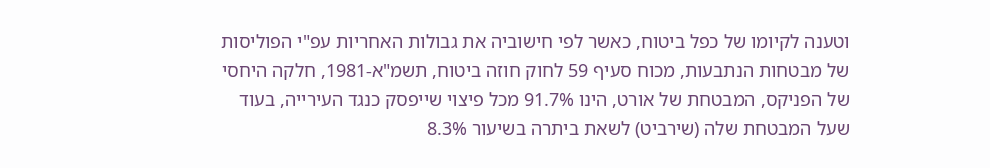וטענה לקיומו של כפל ביטוח, כאשר לפי חישוביה את גבולות האחריות עפ"י הפוליסות של מבטחות הנתבעות, מכוח סעיף 59 לחוק חוזה ביטוח, תשמ"א-1981, חלקה היחסי של הפניקס, המבטחת של אורט, הינו 91.7% מכל פיצוי שייפסק כנגד העירייה, בעוד שעל המבטחת שלה (שירביט) לשאת ביתרה בשיעור 8.3%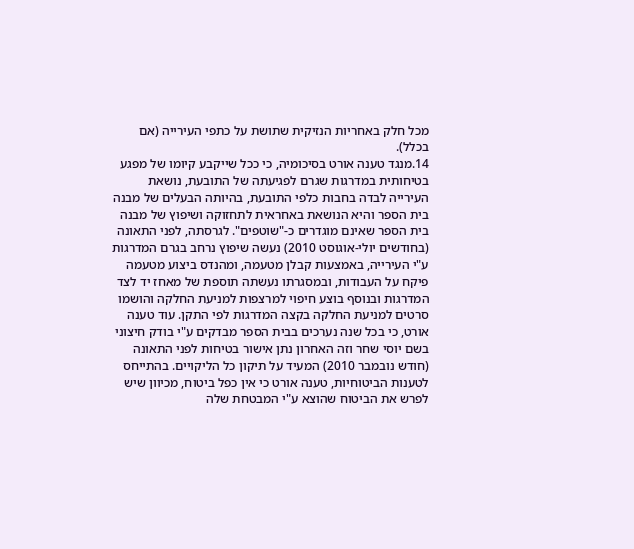מכל חלק באחריות הנזיקית שתושת על כתפי העירייה (אם בכלל).
14.מנגד טענה אורט בסיכומיה, כי ככל שייקבע קיומו של מפגע בטיחותית במדרגות שגרם לפגיעתה של התובעת, נושאת העירייה לבדה בחבות כלפי התובעת, בהיותה הבעלים של מבנה בית הספר והיא הנושאת באחראית לתחזוקה ושיפוץ של מבנה בית הספר שאינם מוגדרים כ-"שוטפים". לגרסתה, לפני התאונה (בחודשים יולי-אוגוסט 2010) נעשה שיפוץ נרחב בגרם המדרגות ע"י העירייה, באמצעות קבלן מטעמה, ומהנדס ביצוע מטעמה פיקח על העבודות, ובמסגרתו נעשתה תוספת של מאחז יד לצד המדרגות ובנוסף בוצע חיפוי למרצפות למניעת החלקה והושמו סרטים למניעת החלקה בקצה המדרגות לפי התקן. עוד טענה אורט, כי בכל שנה נערכים בבית הספר מבדקים ע"י בודק חיצוני בשם יוסי שחר וזה האחרון נתן אישור בטיחות לפני התאונה (חודש נובמבר 2010) המעיד על תיקון כל הליקויים. בהתייחס לטענות הביטוחיות, טענה אורט כי אין כפל ביטוח, מכיוון שיש לפרש את הביטוח שהוצא ע"י המבטחת שלה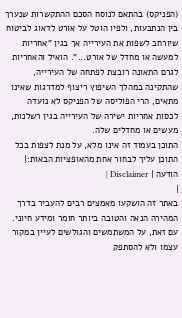(הפניקס) בהתאם לנוסח הסכם ההתקשרות שנערך בין הנתבעות, ולפיו הוטל על אורט לדאוג לביטוח שיורחב לשפות את העירייה אך בגין "אחריות למעשה או מחדל של אורט...". הואיל והאחריות לגרם התאונה רובצת לפתחה של העירייה, שהתקינה במהלך השיפוץ ריצוף למדרגות שאינו מתאים, הרי הפוליסה של הפניקס לא נועדה לכסות אחריות ישירה של העירייה בגין רשלנות, מעשים או מחדלים שלה.
התוכן בעמוד זה אינו מלא, על מנת לצפות בכל התוכן עליך לבחור אחת מהאופציות הבאות:| הודעה | Disclaimer |
|
באתר זה הושקעו מאמצים רבים להעביר בדרך המהירה הנאה והטובה ביותר חומר ומידע חיוני. עם זאת, על המשתמשים והגולשים לעיין במקור עצמו ולא להסתפק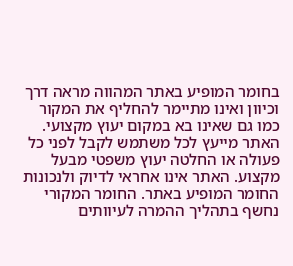בחומר המופיע באתר המהווה מראה דרך וכיוון ואינו מתיימר להחליף את המקור כמו גם שאינו בא במקום יעוץ מקצועי. האתר מייעץ לכל משתמש לקבל לפני כל פעולה או החלטה יעוץ משפטי מבעל מקצוע. האתר אינו אחראי לדיוק ולנכונות החומר המופיע באתר. החומר המקורי נחשף בתהליך ההמרה לעיוותים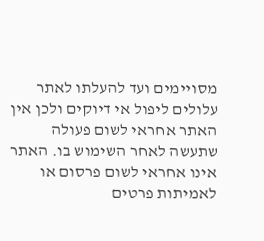מסויימים ועד להעלתו לאתר עלולים ליפול אי דיוקים ולכן אין האתר אחראי לשום פעולה שתעשה לאחר השימוש בו. האתר אינו אחראי לשום פרסום או לאמיתות פרטים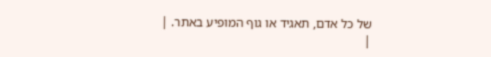של כל אדם, תאגיד או גוף המופיע באתר. |
|